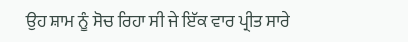ਉਹ ਸ਼ਾਮ ਨੂੰ ਸੋਚ ਰਿਹਾ ਸੀ ਜੇ ਇੱਕ ਵਾਰ ਪ੍ਰੀਤ ਸਾਰੇ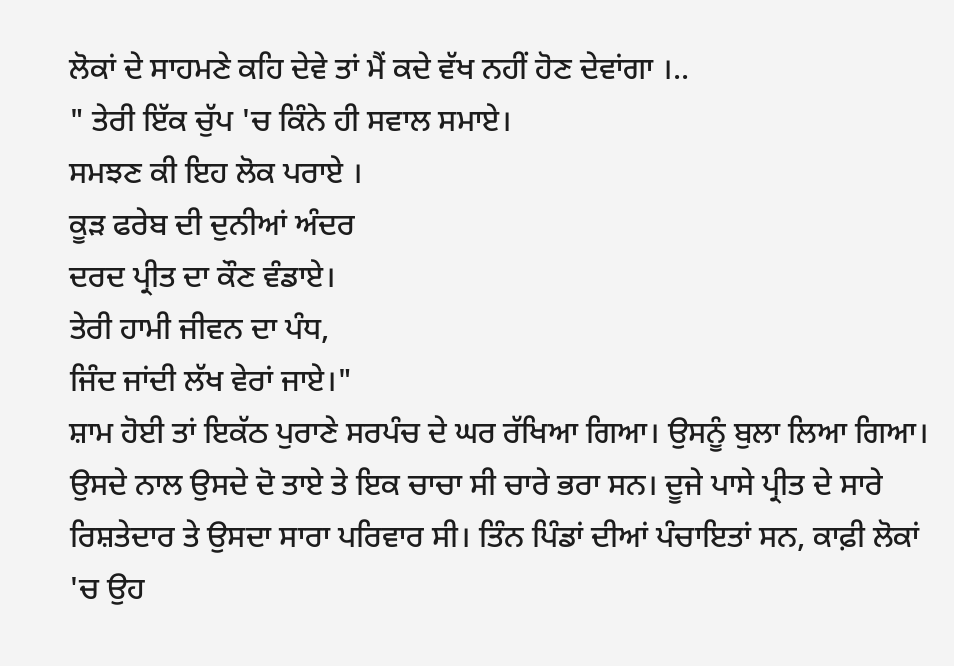ਲੋਕਾਂ ਦੇ ਸਾਹਮਣੇ ਕਹਿ ਦੇਵੇ ਤਾਂ ਮੈਂ ਕਦੇ ਵੱਖ ਨਹੀਂ ਹੋਣ ਦੇਵਾਂਗਾ ।..
" ਤੇਰੀ ਇੱਕ ਚੁੱਪ 'ਚ ਕਿੰਨੇ ਹੀ ਸਵਾਲ ਸਮਾਏ।
ਸਮਝਣ ਕੀ ਇਹ ਲੋਕ ਪਰਾਏ ।
ਕੂੜ ਫਰੇਬ ਦੀ ਦੁਨੀਆਂ ਅੰਦਰ
ਦਰਦ ਪ੍ਰੀਤ ਦਾ ਕੌਣ ਵੰਡਾਏ।
ਤੇਰੀ ਹਾਮੀ ਜੀਵਨ ਦਾ ਪੰਧ,
ਜਿੰਦ ਜਾਂਦੀ ਲੱਖ ਵੇਰਾਂ ਜਾਏ।"
ਸ਼ਾਮ ਹੋਈ ਤਾਂ ਇਕੱਠ ਪੁਰਾਣੇ ਸਰਪੰਚ ਦੇ ਘਰ ਰੱਖਿਆ ਗਿਆ। ਉਸਨੂੰ ਬੁਲਾ ਲਿਆ ਗਿਆ। ਉਸਦੇ ਨਾਲ ਉਸਦੇ ਦੋ ਤਾਏ ਤੇ ਇਕ ਚਾਚਾ ਸੀ ਚਾਰੇ ਭਰਾ ਸਨ। ਦੂਜੇ ਪਾਸੇ ਪ੍ਰੀਤ ਦੇ ਸਾਰੇ ਰਿਸ਼ਤੇਦਾਰ ਤੇ ਉਸਦਾ ਸਾਰਾ ਪਰਿਵਾਰ ਸੀ। ਤਿੰਨ ਪਿੰਡਾਂ ਦੀਆਂ ਪੰਚਾਇਤਾਂ ਸਨ, ਕਾਫ਼ੀ ਲੋਕਾਂ 'ਚ ਉਹ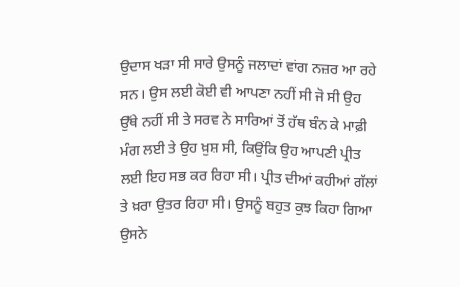ਉਦਾਸ ਖੜਾ ਸੀ ਸਾਰੇ ਉਸਨੂੰ ਜਲਾਦਾਂ ਵਾਂਗ ਨਜ਼ਰ ਆ ਰਹੇ ਸਨ। ਉਸ ਲਈ ਕੋਈ ਵੀ ਆਪਣਾ ਨਹੀਂ ਸੀ ਜੋ ਸੀ ਉਹ ਉੱਥੇ ਨਹੀਂ ਸੀ ਤੇ ਸਰਵ ਨੇ ਸਾਰਿਆਂ ਤੋਂ ਹੱਥ ਬੰਨ ਕੇ ਮਾਫ਼ੀ ਮੰਗ ਲਈ ਤੇ ਉਹ ਖ਼ੁਸ਼ ਸੀ, ਕਿਉਂਕਿ ਉਹ ਆਪਣੀ ਪ੍ਰੀਤ ਲਈ ਇਹ ਸਭ ਕਰ ਰਿਹਾ ਸੀ। ਪ੍ਰੀਤ ਦੀਆਂ ਕਹੀਆਂ ਗੱਲਾਂ ਤੇ ਖ਼ਰਾ ਉਤਰ ਰਿਹਾ ਸੀ। ਉਸਨੂੰ ਬਹੁਤ ਕੁਝ ਕਿਹਾ ਗਿਆ ਉਸਨੇ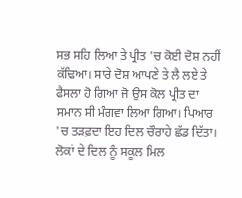ਸਭ ਸਹਿ ਲਿਆ ਤੇ ਪ੍ਰੀਤ 'ਚ ਕੋਈ ਦੋਸ਼ ਨਹੀਂ ਕੱਢਿਆ। ਸਾਰੇ ਦੋਸ਼ ਆਪਣੇ ਤੇ ਲੈ ਲਏ ਤੇ ਫੈਸਲਾ ਹੋ ਗਿਆ ਜੋ ਉਸ ਕੋਲ ਪ੍ਰੀਤ ਦਾ ਸਮਾਨ ਸੀ ਮੰਗਵਾ ਲਿਆ ਗਿਆ। ਪਿਆਰ 'ਚ ਤੜਫ਼ਦਾ ਇਹ ਦਿਲ ਚੌਰਾਹੇ ਛੱਡ ਦਿੱਤਾ। ਲੋਕਾਂ ਦੇ ਦਿਲ ਨੂੰ ਸਕੂਲ ਮਿਲ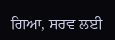ਗਿਆ, ਸਰਵ ਲਈ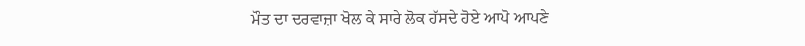ਮੌਤ ਦਾ ਦਰਵਾਜ਼ਾ ਖੋਲ ਕੇ ਸਾਰੇ ਲੋਕ ਹੱਸਦੇ ਹੋਏ ਆਪੋ ਆਪਣੇ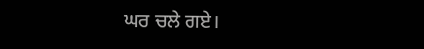ਘਰ ਚਲੇ ਗਏ।